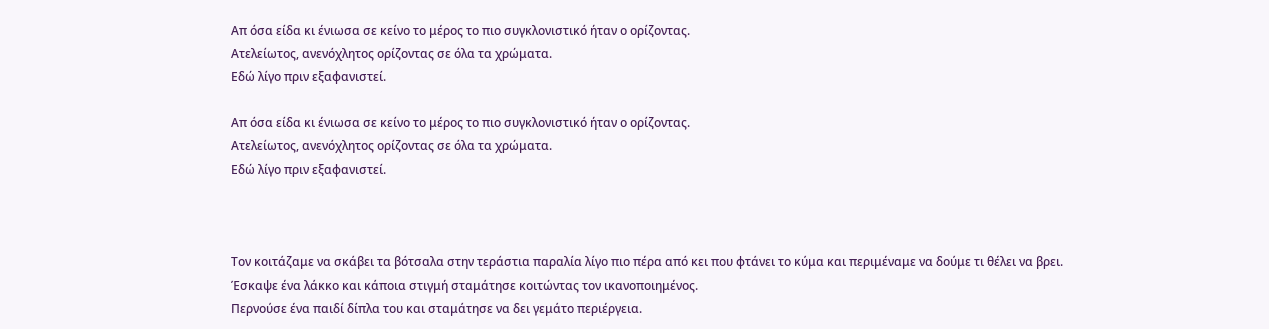Απ όσα είδα κι ένιωσα σε κείνο το μέρος το πιο συγκλονιστικό ήταν ο ορίζοντας.
Ατελείωτος, ανενόχλητος ορίζοντας σε όλα τα χρώματα.
Εδώ λίγο πριν εξαφανιστεί.

Απ όσα είδα κι ένιωσα σε κείνο το μέρος το πιο συγκλονιστικό ήταν ο ορίζοντας.
Ατελείωτος, ανενόχλητος ορίζοντας σε όλα τα χρώματα.
Εδώ λίγο πριν εξαφανιστεί.



Τον κοιτάζαμε να σκάβει τα βότσαλα στην τεράστια παραλία λίγο πιο πέρα από κει που φτάνει το κύμα και περιμέναμε να δούμε τι θέλει να βρει.
Έσκαψε ένα λάκκο και κάποια στιγμή σταμάτησε κοιτώντας τον ικανοποιημένος.
Περνούσε ένα παιδί δίπλα του και σταμάτησε να δει γεμάτο περιέργεια.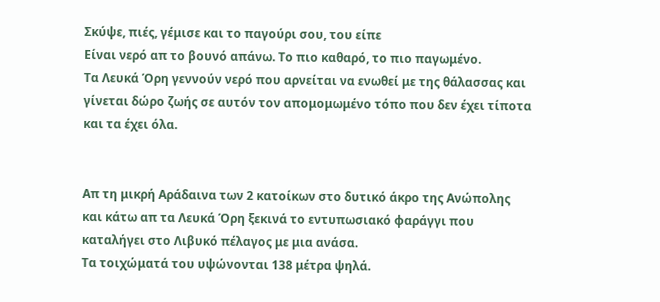Σκύψε, πιές, γέμισε και το παγούρι σου, του είπε
Είναι νερό απ το βουνό απάνω. Το πιο καθαρό, το πιο παγωμένο.
Τα Λευκά Όρη γεννούν νερό που αρνείται να ενωθεί με της θάλασσας και γίνεται δώρο ζωής σε αυτόν τον απομομωμένο τόπο που δεν έχει τίποτα και τα έχει όλα.


Απ τη μικρή Αράδαινα των 2 κατοίκων στο δυτικό άκρο της Ανώπολης και κάτω απ τα Λευκά Όρη ξεκινά το εντυπωσιακό φαράγγι που καταλήγει στο Λιβυκό πέλαγος με μια ανάσα.
Τα τοιχώματά του υψώνονται 138 μέτρα ψηλά.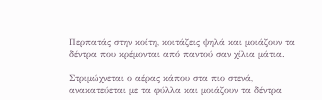Περπατάς στην κοίτη, κοιτάζεις ψηλά και μοιάζουν τα δέντρα που κρέμονται από παντού σαν χίλια μάτια.

Στριμώχνεται ο αέρας κάπου στα πιο στενά, ανακατεύεται με τα φύλλα και μοιάζουν τα δέντρα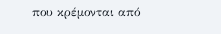που κρέμονται από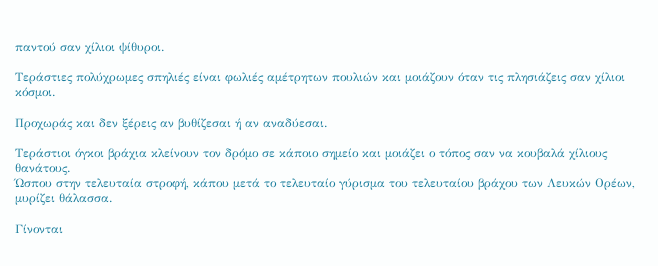παντού σαν χίλιοι ψίθυροι.

Τεράστιες πολύχρωμες σπηλιές είναι φωλιές αμέτρητων πουλιών και μοιάζουν όταν τις πλησιάζεις σαν χίλιοι κόσμοι.

Προχωράς και δεν ξέρεις αν βυθίζεσαι ή αν αναδύεσαι.

Τεράστιοι όγκοι βράχια κλείνουν τον δρόμο σε κάποιο σημείο και μοιάζει ο τόπος σαν να κουβαλά χίλιους θανάτους.
Ώσπου στην τελευταία στροφή, κάπου μετά το τελευταίο γύρισμα του τελευταίου βράχου των Λευκών Ορέων, μυρίζει θάλασσα.

Γίνονται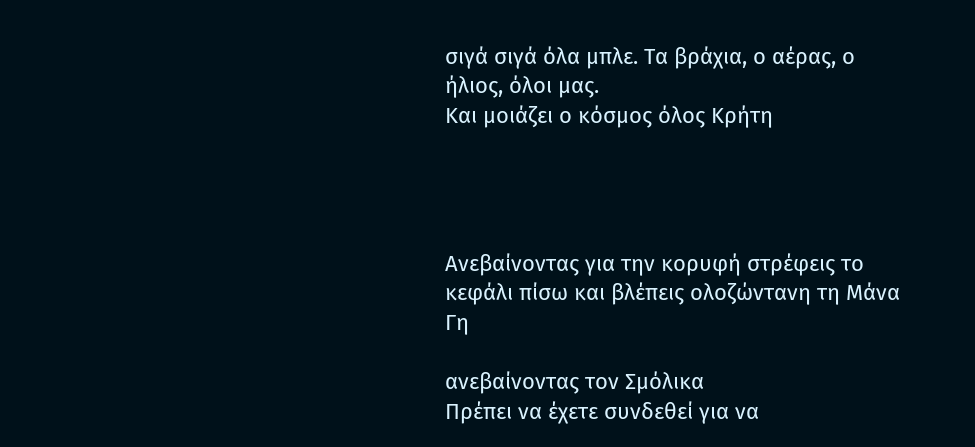σιγά σιγά όλα μπλε. Τα βράχια, ο αέρας, ο ήλιος, όλοι μας.
Και μοιάζει ο κόσμος όλος Κρήτη




Ανεβαίνοντας για την κορυφή στρέφεις το κεφάλι πίσω και βλέπεις ολοζώντανη τη Μάνα Γη

ανεβαίνοντας τον Σμόλικα
Πρέπει να έχετε συνδεθεί για να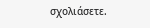σχολιάσετε.